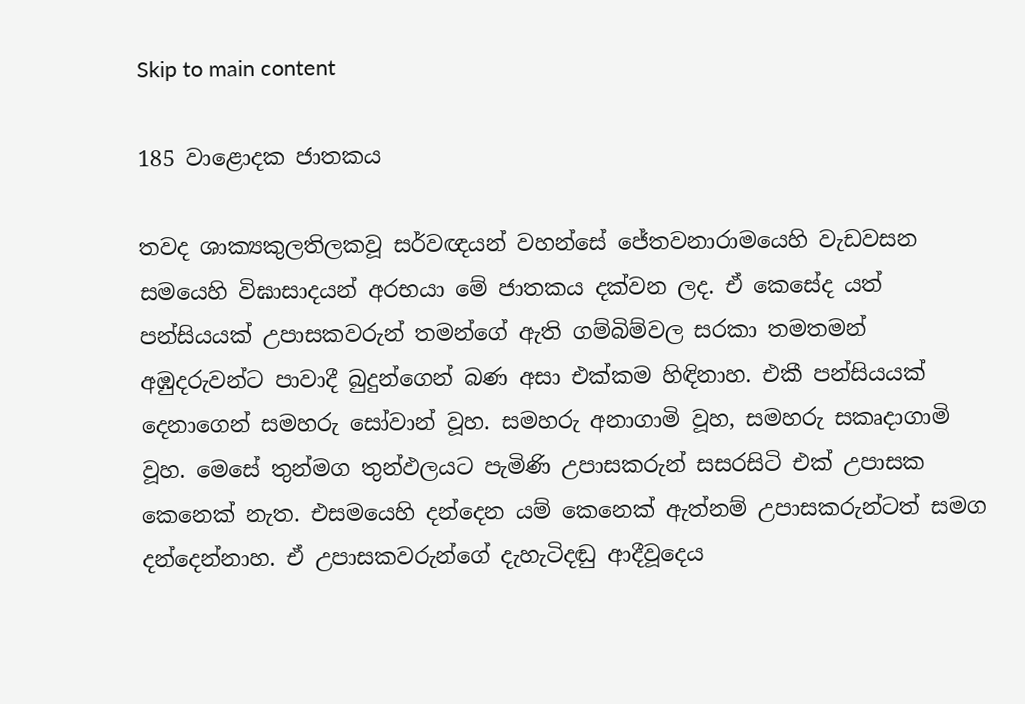Skip to main content

185 වාළොදක ජාතකය

තවද ශාක්‍යකුලතිලකවූ සර්වඥයන් වහන්සේ ජේතවනාරාමයෙහි වැඩවසන සමයෙහි විඝාසාදයන් අරභයා මේ ජාතකය දක්වන ලද. ඒ කෙසේද යත් පන්සියයක් උපාසකවරුන් තමන්ගේ ඇති ගම්බිම්වල සරකා තමතමන් අඹුදරුවන්ට පාවාදී බුදුන්ගෙන් බණ අසා එක්කම හිඳිනාහ. එකී පන්සියයක් දෙනාගෙන් සමහරු සෝවාන් වූහ. සමහරු අනාගාමි වූහ, සමහරු සකෘදාගාමි වූහ. මෙසේ තුන්මග තුන්ඵලයට පැමිණි උපාසකරුන් සසරසිටි එක් උපාසක කෙනෙක් නැත. එසමයෙහි දන්දෙන යම් කෙනෙක් ඇත්නම් උපාසකරුන්ටත් සමග දන්දෙන්නාහ. ඒ උපාසකවරුන්ගේ දැහැටිදඬු ආදීවූදෙය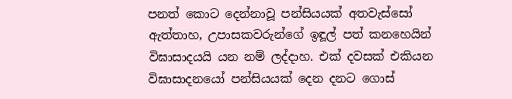පනත් කොට දෙන්නාවූ පන්සියයක් අතවැස්සෝ ඇත්තාහ, උපාසකවරුන්ගේ ඉඳූල් පත් කනහෙයින් විඝාසාදයයි යන නම් ලද්දාහ. එක් දවසක් එකියන විඝාසාදනයෝ පන්සියයක් දෙන දනට ගොස්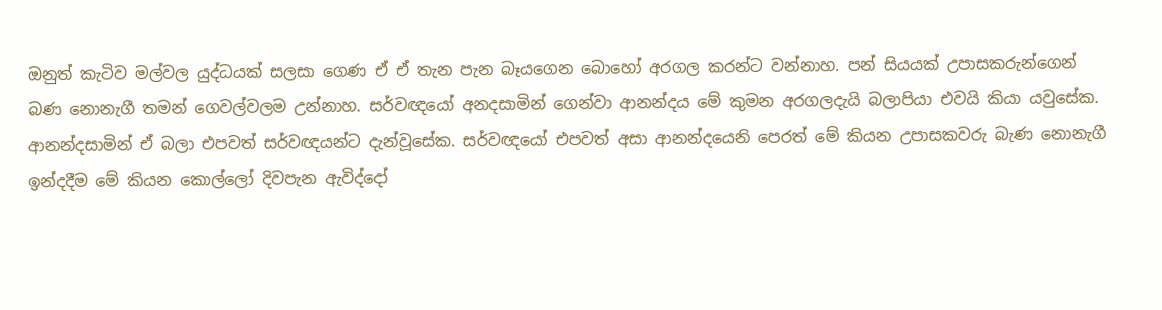ඔනුත් කැටිව මල්වල යුද්ධයක් සලසා ගෙණ ඒ ඒ තැන පැන බෑයගෙන බොහෝ අරගල කරන්ට වන්නාහ. පන් සියයක් උපාසකරුන්ගෙන් බණ නොනැගී තමන් ගෙවල්වලම උන්නාහ. සර්වඥයෝ අනදසාමින් ගෙන්වා ආනන්දය මේ කුමන අරගලදැයි බලාපියා එවයි කියා යවුසේක. ආනන්දසාමින් ඒ බලා එපවත් සර්වඥයන්ට දැන්වූසේක. සර්වඥයෝ එපවත් අසා ආනන්දයෙනි පෙරත් මේ කියන උපාසකවරු බැණ නොනැගී ඉන්දදීම මේ කියන කොල්ලෝ දිවපැන ඇවිද්දෝ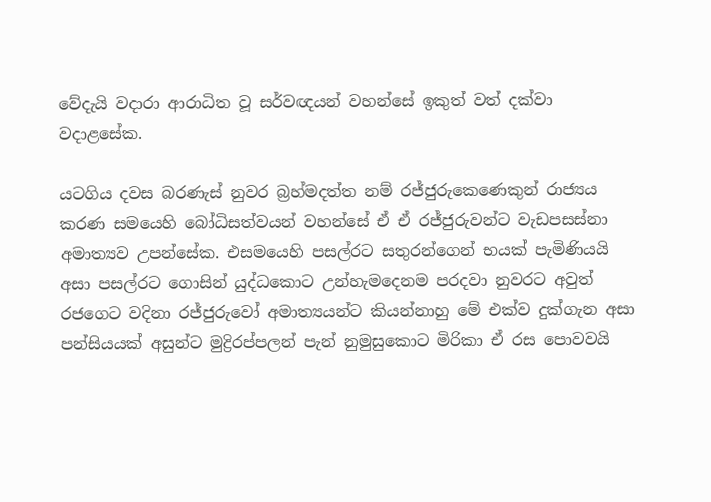වේදැයි වදාරා ආරාධිත වූ සර්වඥයන් වහන්සේ ඉකුත් වත් දක්වා වදාළසේක.

යටගිය දවස බරණැස් නුවර බ්‍රහ්මදත්ත නම් රජ්ජුරුකෙණෙකුන් රාජ්‍යය කරණ සමයෙහි බෝධිසත්වයන් වහන්සේ ඒ ඒ රජ්ජුරුවන්ට වැඩපසස්නා අමාත්‍යව උපන්සේක. එසමයෙහි පසල්රට සතුරන්ගෙන් භයක් පැමිණියයි අසා පසල්රට ගොසින් යුද්ධකොට උන්හැමදෙනම පරදවා නුවරට අවුත් රජගෙට වදිනා රජ්ජුරුවෝ අමාත්‍යයන්ට කියන්නාහු මේ එක්ව දුක්ගැන අසා පන්සියයක් අසුන්ට මුද්‍රිරප්පලන් පැන් නුමුසුකොට මිරිකා ඒ රස පොවවයි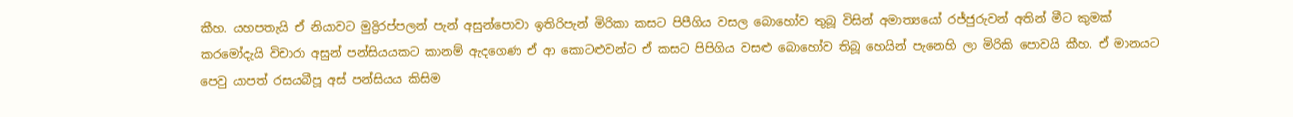කීහ. යහපතැයි ඒ නියාවට මුද්‍රිරප්පලන් පැන් අසුන්පොවා ඉතිරිපැන් මිරිකා කසට පිපීගිය වසල බොහෝව තුබූ විසින් අමාත්‍යයෝ රජ්ජුරුවන් අතින් මීට කුමක් කරමෝදැයි විචාරා අසුන් පන්සියයකට කානම් ඇදගෙණ ඒ ආ කොටළුවන්ට ඒ කසට පිපිගිය වසළු බොහෝව තිබූ හෙයින් පැනෙහි ලා මිරිකි පොවයි කීහ. ඒ මානයට පෙවු යාපත් රසයබීපූ අස් පන්සියය කිසිම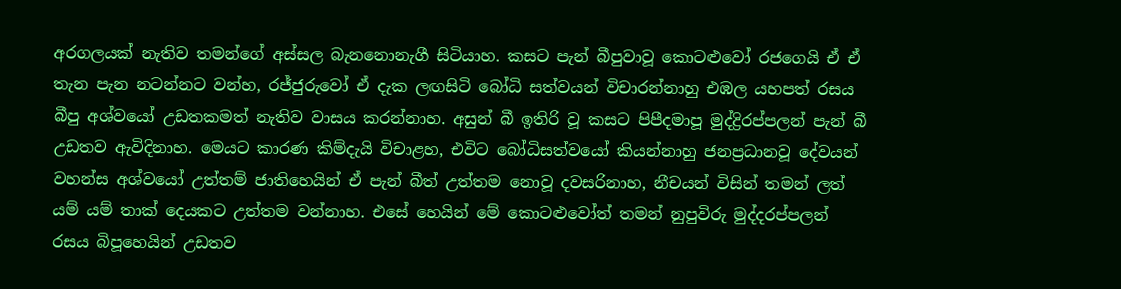අරගලයක් නැතිව තමන්ගේ අස්සල බැනනොනැගී සිටියාහ. කසට පැන් බීපුවාවූ කොටළුවෝ රජගෙයි ඒ ඒ තැන පැන නටන්නට වන්හ, රජ්ජුරුවෝ ඒ දැක ලඟසිටි බෝධි සත්වයන් විචාරන්නාහු එඹල යහපත් රසය බීපු අශ්වයෝ උඩතකමත් නැතිව වාසය කරන්නාහ. අසුන් බී ඉතිරි වූ කසට පිපීදමාපූ මුද්ද්‍රිරප්පලන් පැන් බී උඩතව ඇවිදිනාහ. මෙයට කාරණ කිම්දැයි විචාළහ, එවිට බෝධිසත්වයෝ කියන්නාහු ජනප්‍රධානවූ දේවයන් වහන්ස අශ්වයෝ උත්තම් ජාතිහෙයින් ඒ පැන් බීත් උත්තම නොවූ දවසරිනාහ, නීචයන් විසින් තමන් ලත් යම් යම් තාක් දෙයකට උත්තම වන්නාහ. එසේ හෙයින් මේ කොටළුවෝත් තමන් නුපුවිරු මුද්දරප්පලන් රසය බිපූහෙයින් උඩතව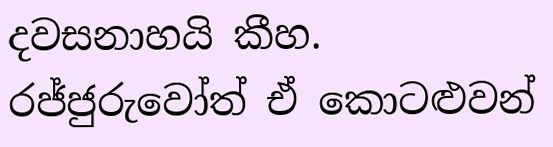දවසනාහයි කීහ. රජ්ජුරුවෝත් ඒ කොටළුවන්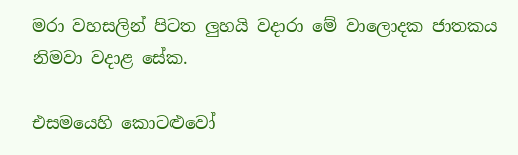මරා වහසලින් පිටත ලුහයි වදාරා මේ වාලොදක ජාතකය නිමවා වදාළ සේක.

එසමයෙහි කොටළුවෝ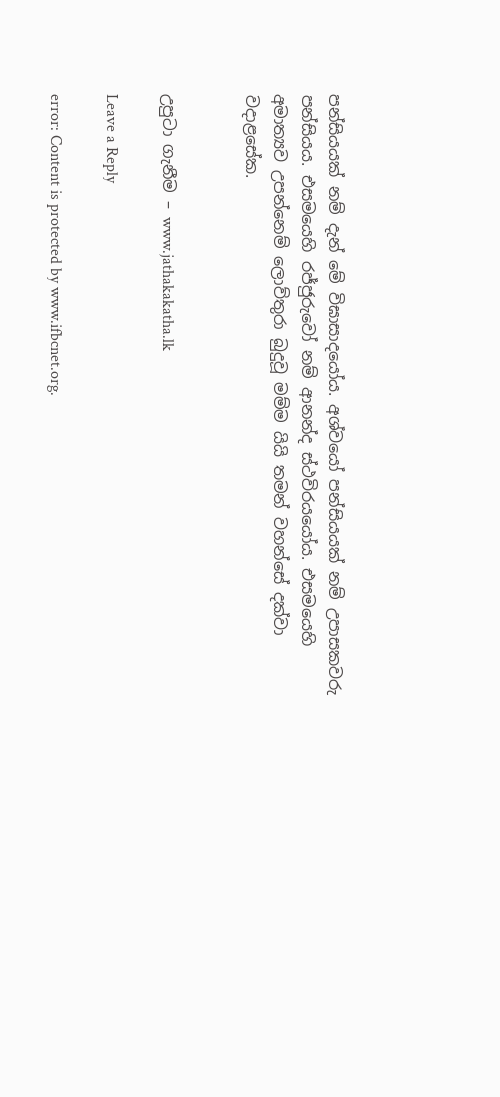පන්සියයක් නම් දැන් මේ විඝාසාදයෝය. අශ්වයෝ පන්සියයක් නම් උපාසකවරු පන්සියය. එසමයෙහි රජ්ජුරුවෝ නම් ආනන්ද ස්ථවිරයයෝය. එසමයෙහි අමාත්‍යව උපන්නෙම් ලොව්තුරා බුදුවූ මම්ම යියි තමන් වහන්සේ දක්වා වදාළසේක.


උපුටා ගැනීම – www.jathakakatha.lk

Leave a Reply

error: Content is protected by www.ifbcnet.org.